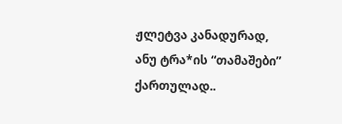ჟლეტვა კანადურად, ანუ ტრა*ის “თამაშები” ქართულად..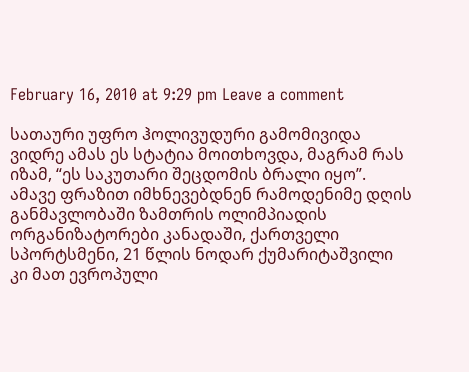February 16, 2010 at 9:29 pm Leave a comment

სათაური უფრო ჰოლივუდური გამომივიდა ვიდრე ამას ეს სტატია მოითხოვდა, მაგრამ რას იზამ, “ეს საკუთარი შეცდომის ბრალი იყო”. ამავე ფრაზით იმხნევებდნენ რამოდენიმე დღის განმავლობაში ზამთრის ოლიმპიადის ორგანიზატორები კანადაში, ქართველი სპორტსმენი, 21 წლის ნოდარ ქუმარიტაშვილი კი მათ ევროპული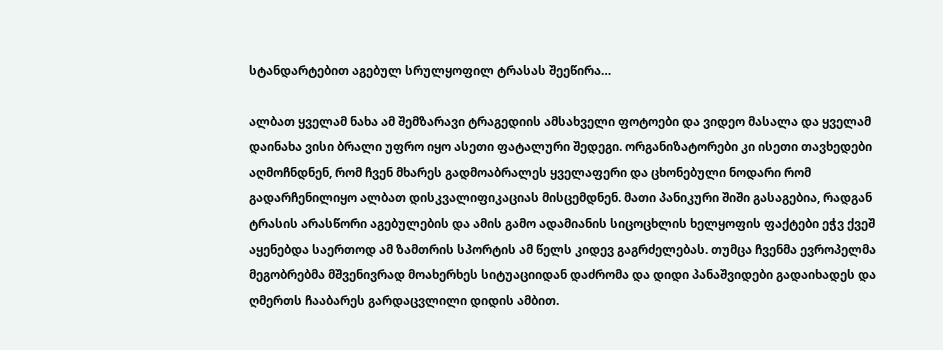სტანდარტებით აგებულ სრულყოფილ ტრასას შეეწირა…

ალბათ ყველამ ნახა ამ შემზარავი ტრაგედიის ამსახველი ფოტოები და ვიდეო მასალა და ყველამ დაინახა ვისი ბრალი უფრო იყო ასეთი ფატალური შედეგი. ორგანიზატორები კი ისეთი თავხედები აღმოჩნდნენ, რომ ჩვენ მხარეს გადმოაბრალეს ყველაფერი და ცხონებული ნოდარი რომ გადარჩენილიყო ალბათ დისკვალიფიკაციას მისცემდნენ. მათი პანიკური შიში გასაგებია, რადგან ტრასის არასწორი აგებულების და ამის გამო ადამიანის სიცოცხლის ხელყოფის ფაქტები ეჭვ ქვეშ აყენებდა საერთოდ ამ ზამთრის სპორტის ამ წელს კიდევ გაგრძელებას. თუმცა ჩვენმა ევროპელმა მეგობრებმა მშვენივრად მოახერხეს სიტუაციიდან დაძრომა და დიდი პანაშვიდები გადაიხადეს და ღმერთს ჩააბარეს გარდაცვლილი დიდის ამბით.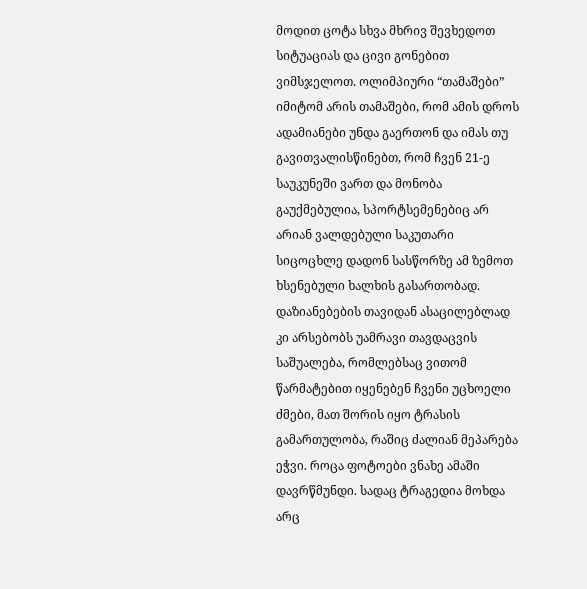მოდით ცოტა სხვა მხრივ შევხედოთ სიტუაციას და ცივი გონებით ვიმსჯელოთ. ოლიმპიური “თამაშები” იმიტომ არის თამაშები, რომ ამის დროს ადამიანები უნდა გაერთონ და იმას თუ გავითვალისწინებთ, რომ ჩვენ 21-ე საუკუნეში ვართ და მონობა გაუქმებულია, სპორტსემენებიც არ არიან ვალდებული საკუთარი სიცოცხლე დადონ სასწორზე ამ ზემოთ ხსენებული ხალხის გასართობად. დაზიანებების თავიდან ასაცილებლად კი არსებობს უამრავი თავდაცვის საშუალება, რომლებსაც ვითომ წარმატებით იყენებენ ჩვენი უცხოელი ძმები, მათ შორის იყო ტრასის გამართულობა, რაშიც ძალიან მეპარება ეჭვი. როცა ფოტოები ვნახე ამაში დავრწმუნდი. სადაც ტრაგედია მოხდა არც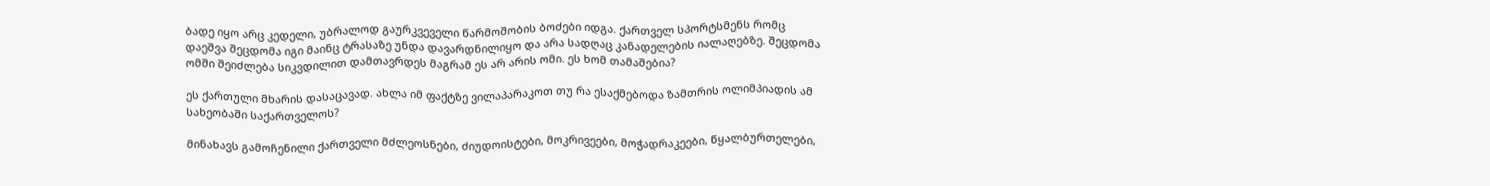ბადე იყო არც კედელი, უბრალოდ გაურკვეველი წარმოშობის ბოძები იდგა. ქართველ სპორტსმენს რომც დაეშვა შეცდომა იგი მაინც ტრასაზე უნდა დავარდნილიყო და არა სადღაც კანადელების იალაღებზე. შეცდომა ომში შეიძლება სიკვდილით დამთავრდეს მაგრამ ეს არ არის ომი. ეს ხომ თამაშებია?

ეს ქართული მხარის დასაცავად. ახლა იმ ფაქტზე ვილაპარაკოთ თუ რა ესაქმებოდა ზამთრის ოლიმპიადის ამ სახეობაში საქართველოს?

მინახავს გამოჩენილი ქართველი მძლეოსნები, ძიუდოისტები, მოკრივეები, მოჭადრაკეები, წყალბურთელები,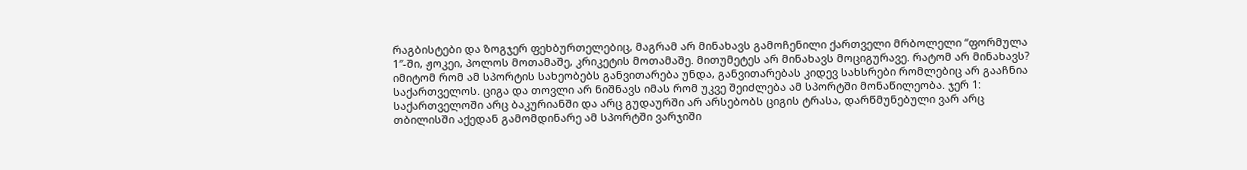რაგბისტები და ზოგჯერ ფეხბურთელებიც, მაგრამ არ მინახავს გამოჩენილი ქართველი მრბოლელი “ფორმულა 1″-ში, ჟოკეი, პოლოს მოთამაშე, კრიკეტის მოთამაშე. მითუმეტეს არ მინახავს მოციგურავე. რატომ არ მინახავს? იმიტომ რომ ამ სპორტის სახეობებს განვითარება უნდა, განვითარებას კიდევ სახსრები რომლებიც არ გააჩნია საქართველოს. ციგა და თოვლი არ ნიშნავს იმას რომ უკვე შეიძლება ამ სპორტში მონაწილეობა. ჯერ 1: საქართველოში არც ბაკურიანში და არც გუდაურში არ არსებობს ციგის ტრასა, დარწმუნებული ვარ არც თბილისში აქედან გამომდინარე ამ სპორტში ვარჯიში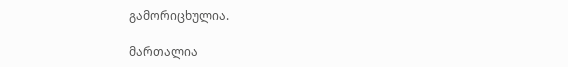გამორიცხულია.

მართალია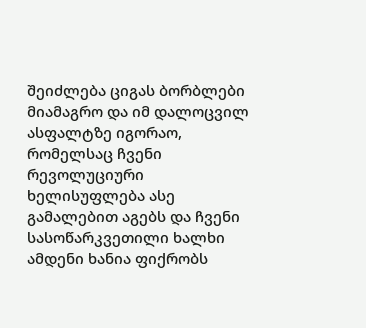შეიძლება ციგას ბორბლები მიამაგრო და იმ დალოცვილ ასფალტზე იგორაო, რომელსაც ჩვენი რევოლუციური ხელისუფლება ასე გამალებით აგებს და ჩვენი სასოწარკვეთილი ხალხი ამდენი ხანია ფიქრობს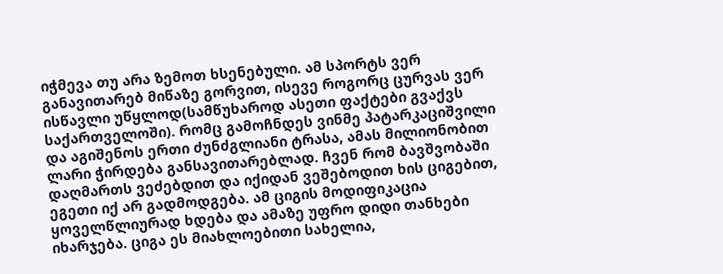იჭმევა თუ არა ზემოთ ხსენებული. ამ სპორტს ვერ განავითარებ მიწაზე გორვით, ისევე როგორც ცურვას ვერ ისწავლი უწყლოდ(სამწუხაროდ ასეთი ფაქტები გვაქვს საქართველოში). რომც გამოჩნდეს ვინმე პატარკაციშვილი და აგიშენოს ერთი ძუნძგლიანი ტრასა, ამას მილიონობით ლარი ჭირდება განსავითარებლად. ჩვენ რომ ბავშვობაში დაღმართს ვეძებდით და იქიდან ვეშებოდით ხის ციგებით, ეგეთი იქ არ გადმოდგება. ამ ციგის მოდიფიკაცია ყოველწლიურად ხდება და ამაზე უფრო დიდი თანხები იხარჯება. ციგა ეს მიახლოებითი სახელია,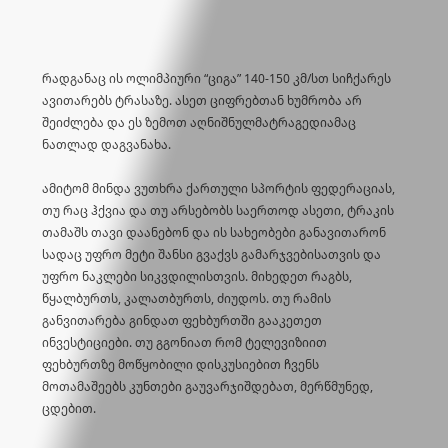რადგანაც ის ოლიმპიური “ციგა” 140-150 კმ/სთ სიჩქარეს ავითარებს ტრასაზე. ასეთ ციფრებთან ხუმრობა არ შეიძლება და ეს ზემოთ აღნიშნულმატრაგედიამაც ნათლად დაგვანახა.

ამიტომ მინდა ვუთხრა ქართული სპორტის ფედერაციას, თუ რაც ჰქვია და თუ არსებობს საერთოდ ასეთი, ტრაკის თამაშს თავი დაანებონ და ის სახეობები განავითარონ სადაც უფრო მეტი შანსი გვაქვს გამარჯვებისათვის და უფრო ნაკლები სიკვდილისთვის. მიხედეთ რაგბს, წყალბურთს, კალათბურთს, ძიუდოს. თუ რამის განვითარება გინდათ ფეხბურთში გააკეთეთ ინვესტიციები. თუ გგონიათ რომ ტელევიზიით ფეხბურთზე მოწყობილი დისკუსიებით ჩვენს მოთამაშეებს კუნთები გაუვარჯიშდებათ, მერწმუნედ, ცდებით.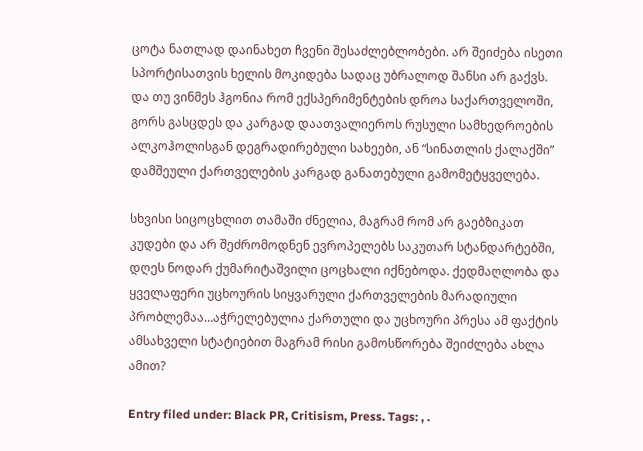ცოტა ნათლად დაინახეთ ჩვენი შესაძლებლობები. არ შეიძება ისეთი სპორტისათვის ხელის მოკიდება სადაც უბრალოდ შანსი არ გაქვს. და თუ ვინმეს ჰგონია რომ ექსპერიმენტების დროა საქართველოში, გორს გასცდეს და კარგად დაათვალიეროს რუსული სამხედროების ალკოჰოლისგან დეგრადირებული სახეები, ან “სინათლის ქალაქში” დამშეული ქართველების კარგად განათებული გამომეტყველება.

სხვისი სიცოცხლით თამაში ძნელია, მაგრამ რომ არ გაებზიკათ კუდები და არ შეძრომოდნენ ევროპელებს საკუთარ სტანდარტებში, დღეს ნოდარ ქუმარიტაშვილი ცოცხალი იქნებოდა. ქედმაღლობა და ყველაფერი უცხოურის სიყვარული ქართველების მარადიული პრობლემაა…აჭრელებულია ქართული და უცხოური პრესა ამ ფაქტის ამსახველი სტატიებით მაგრამ რისი გამოსწორება შეიძლება ახლა ამით?

Entry filed under: Black PR, Critisism, Press. Tags: , .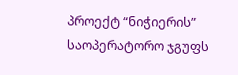პროექტ “ნიჭიერის” საოპერატორო ჯგუფს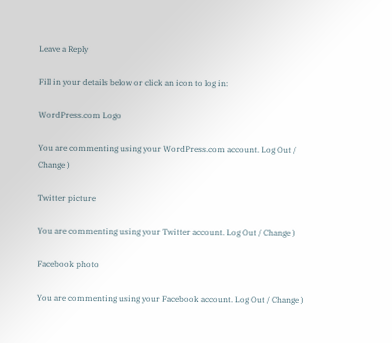Leave a Reply

Fill in your details below or click an icon to log in:

WordPress.com Logo

You are commenting using your WordPress.com account. Log Out / Change )

Twitter picture

You are commenting using your Twitter account. Log Out / Change )

Facebook photo

You are commenting using your Facebook account. Log Out / Change )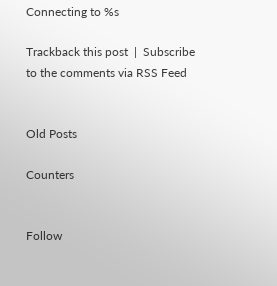Connecting to %s

Trackback this post  |  Subscribe to the comments via RSS Feed


Old Posts

Counters


Follow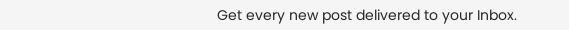Get every new post delivered to your Inbox.